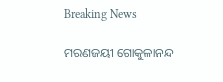Breaking News

ମରଣଜୟୀ ଗୋକୁଳାନନ୍ଦ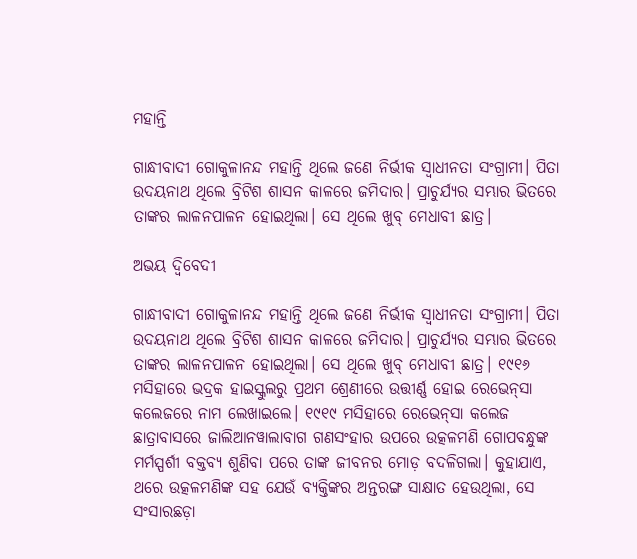ମହାନ୍ତି

ଗାନ୍ଧୀବାଦୀ ଗୋକୁଳାନନ୍ଦ ମହାନ୍ତି ଥିଲେ ଜଣେ ନିର୍ଭୀକ ସ୍ୱାଧୀନତା ସଂଗ୍ରାମୀ। ପିତା ଉଦୟନାଥ ଥିଲେ ବ୍ରିଟିଶ ଶାସନ କାଳରେ ଜମିଦାର। ପ୍ରାଚୁର୍ଯ୍ୟର ସମ୍ଭାର ଭିତରେ ତାଙ୍କର ଲାଳନପାଳନ ହୋଇଥିଲା। ସେ ଥିଲେ ଖୁବ୍ ମେଧାବୀ ଛାତ୍ର।

ଅଭୟ ଦ୍ୱିବେଦୀ

ଗାନ୍ଧୀବାଦୀ ଗୋକୁଳାନନ୍ଦ ମହାନ୍ତି ଥିଲେ ଜଣେ ନିର୍ଭୀକ ସ୍ୱାଧୀନତା ସଂଗ୍ରାମୀ। ପିତା ଉଦୟନାଥ ଥିଲେ ବ୍ରିଟିଶ ଶାସନ କାଳରେ ଜମିଦାର। ପ୍ରାଚୁର୍ଯ୍ୟର ସମ୍ଭାର ଭିତରେ ତାଙ୍କର ଲାଳନପାଳନ ହୋଇଥିଲା। ସେ ଥିଲେ ଖୁବ୍ ମେଧାବୀ ଛାତ୍ର। ୧୯୧୬ ମସିହାରେ ଭଦ୍ରକ ହାଇସ୍କୁଲରୁ ପ୍ରଥମ ଶ୍ରେଣୀରେ ଉତ୍ତୀର୍ଣ୍ଣ ହୋଇ ରେଭେନ୍‌ସା କଲେଜରେ ନାମ ଲେଖାଇଲେ। ୧୯୧୯ ମସିହାରେ ରେଭେନ୍‌ସା କଲେଜ ଛାତ୍ରାବାସରେ ଜାଲିଆନୱାଲାବାଗ ଗଣସଂହାର ଉପରେ ଉତ୍କଳମଣି ଗୋପବନ୍ଧୁଙ୍କ ମର୍ମସ୍ପର୍ଶୀ ବକ୍ତବ୍ୟ ଶୁଣିବା ପରେ ତାଙ୍କ ଜୀବନର ମୋଡ଼ ବଦଳିଗଲା। କୁହାଯାଏ, ଥରେ ଉତ୍କଳମଣିଙ୍କ ସହ ଯେଉଁ ବ୍ୟକ୍ତିଙ୍କର ଅନ୍ତରଙ୍ଗ ସାକ୍ଷାତ ହେଉଥିଲା, ସେ ସଂସାରଛଡ଼ା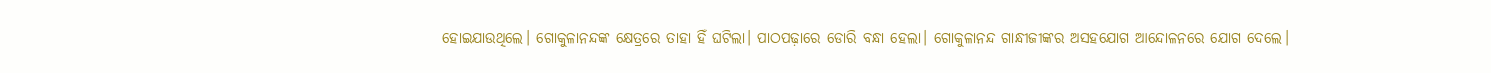ହୋଇଯାଉଥିଲେ। ଗୋକୁଳାନନ୍ଦଙ୍କ କ୍ଷେତ୍ରରେ ତାହା ହିଁ ଘଟିଲା। ପାଠପଢ଼ାରେ ଡୋରି ବନ୍ଧା ହେଲା। ଗୋକୁଳାନନ୍ଦ ଗାନ୍ଧୀଜୀଙ୍କର ଅସହଯୋଗ ଆନ୍ଦୋଳନରେ ଯୋଗ ଦେଲେ।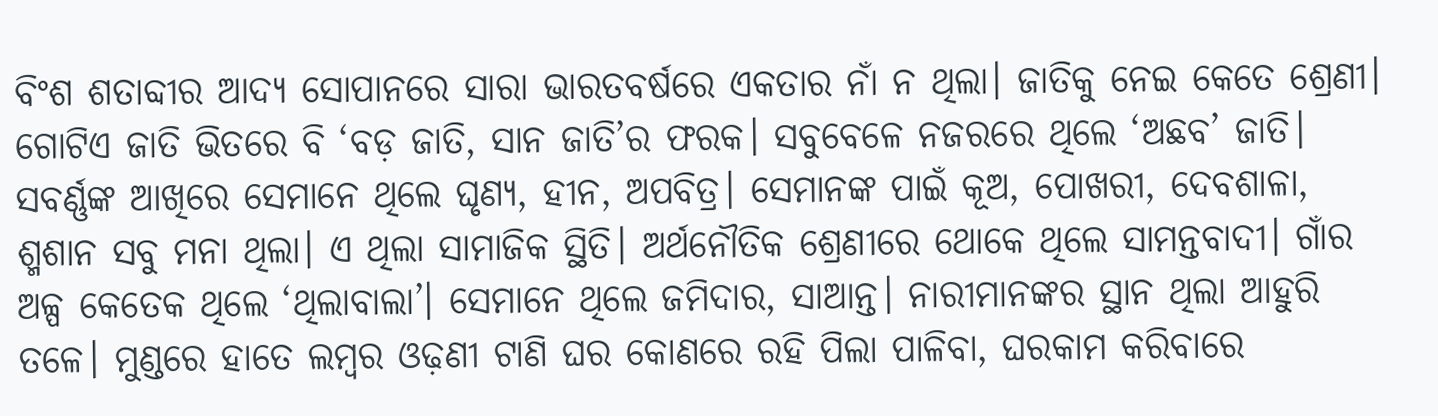ବିଂଶ ଶତାବ୍ଦୀର ଆଦ୍ୟ ସୋପାନରେ ସାରା ଭାରତବର୍ଷରେ ଏକତାର ନାଁ ନ ଥିଲା। ଜାତିକୁ ନେଇ କେତେ ଶ୍ରେଣୀ। ଗୋଟିଏ ଜାତି ଭିତରେ ବି ‘ବଡ଼ ଜାତି, ସାନ ଜାତି’ର ଫରକ। ସବୁବେଳେ ନଜରରେ ଥିଲେ ‘ଅଛବ’ ଜାତି। ସବର୍ଣ୍ଣଙ୍କ ଆଖିରେ ସେମାନେ ଥିଲେ ଘୃଣ୍ୟ, ହୀନ, ଅପବିତ୍ର। ସେମାନଙ୍କ ପାଇଁ କୂଅ, ପୋଖରୀ, ଦେବଶାଳା, ଶ୍ମଶାନ ସବୁ ମନା ଥିଲା। ଏ ଥିଲା ସାମାଜିକ ସ୍ଥିତି। ଅର୍ଥନୌତିକ ଶ୍ରେଣୀରେ ଥୋକେ ଥିଲେ ସାମନ୍ତବାଦୀ। ଗାଁର ଅଳ୍ପ କେତେକ ଥିଲେ ‘ଥିଲାବାଲା’। ସେମାନେ ଥିଲେ ଜମିଦାର, ସାଆନ୍ତ। ନାରୀମାନଙ୍କର ସ୍ଥାନ ଥିଲା ଆହୁରି ତଳେ। ମୁଣ୍ଡରେ ହାତେ ଲମ୍ବର ଓଢ଼ଣୀ ଟାଣି ଘର କୋଣରେ ରହି ପିଲା ପାଳିବା, ଘରକାମ କରିବାରେ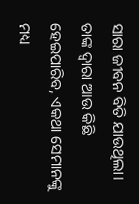ସାରା ଜୀବନ ବିତି ଯାଉଥିଲା। ତାଙ୍କ ଦ୍ୱାରା ଆଉ କିଛି ହେଇପାରିବ, ଏକଥା ସେମାନଙ୍କୁ ମଧ୍ୟ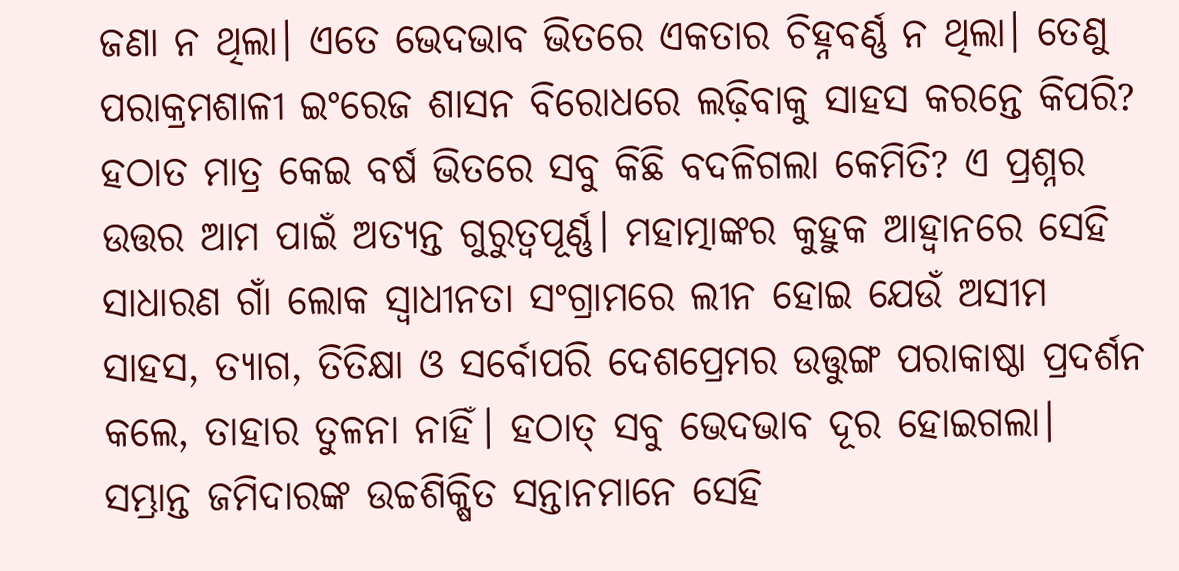ଜଣା ନ ଥିଲା। ଏତେ ଭେଦଭାବ ଭିତରେ ଏକତାର ଚିହ୍ନବର୍ଣ୍ଣ ନ ଥିଲା। ତେଣୁ ପରାକ୍ରମଶାଳୀ ଇଂରେଜ ଶାସନ ବିରୋଧରେ ଲଢ଼ିବାକୁ ସାହସ କରନ୍ତେ କିପରି? ହଠାତ ମାତ୍ର କେଇ ବର୍ଷ ଭିତରେ ସବୁ କିଛି ବଦଳିଗଲା କେମିତି? ଏ ପ୍ରଶ୍ନର ଉତ୍ତର ଆମ ପାଇଁ ଅତ୍ୟନ୍ତ ଗୁରୁତ୍ୱପୂର୍ଣ୍ଣ। ମହାତ୍ମାଙ୍କର କୁହୁକ ଆହ୍ୱାନରେ ସେହି ସାଧାରଣ ଗାଁ ଲୋକ ସ୍ୱାଧୀନତା ସଂଗ୍ରାମରେ ଲୀନ ହୋଇ ଯେଉଁ ଅସୀମ ସାହସ, ତ୍ୟାଗ, ତିତିକ୍ଷା ଓ ସର୍ବୋପରି ଦେଶପ୍ରେମର ଉତ୍ତୁଙ୍ଗ ପରାକାଷ୍ଠା ପ୍ରଦର୍ଶନ କଲେ, ତାହାର ତୁଳନା ନାହିଁ। ହଠାତ୍‌ ସବୁ ଭେଦଭାବ ଦୂର ହୋଇଗଲା। ସମ୍ଭ୍ରାନ୍ତ ଜମିଦାରଙ୍କ ଉଚ୍ଚଶିକ୍ଷିତ ସନ୍ତାନମାନେ ସେହି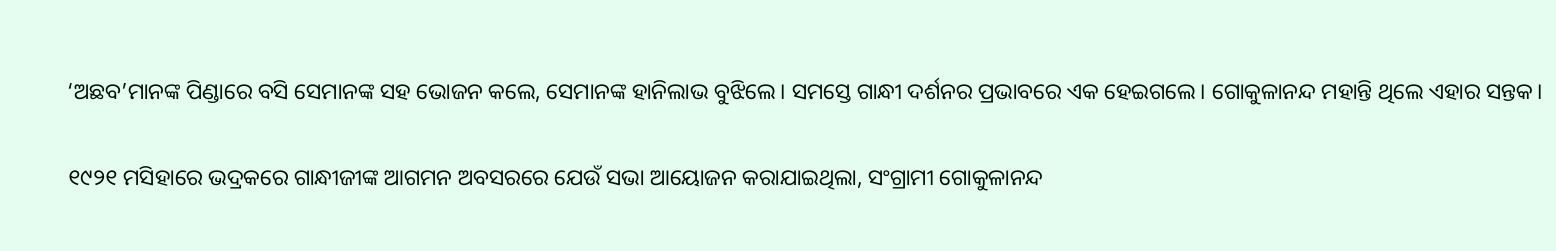‘ଅଛବ’ମାନଙ୍କ ପିଣ୍ଡାରେ ବସି ସେମାନଙ୍କ ସହ ଭୋଜନ କଲେ, ସେମାନଙ୍କ ହାନିଲାଭ ବୁଝିଲେ। ସମସ୍ତେ ଗାନ୍ଧୀ ଦର୍ଶନର ପ୍ରଭାବରେ ଏକ ହେଇଗଲେ। ଗୋକୁଳାନନ୍ଦ ମହାନ୍ତି ଥିଲେ ଏହାର ସନ୍ତକ।

୧୯୨୧ ମସିହାରେ ଭଦ୍ରକରେ ଗାନ୍ଧୀଜୀଙ୍କ ଆଗମନ ଅବସରରେ ଯେଉଁ ସଭା ଆୟୋଜନ କରାଯାଇଥିଲା, ସଂଗ୍ରାମୀ ଗୋକୁଳାନନ୍ଦ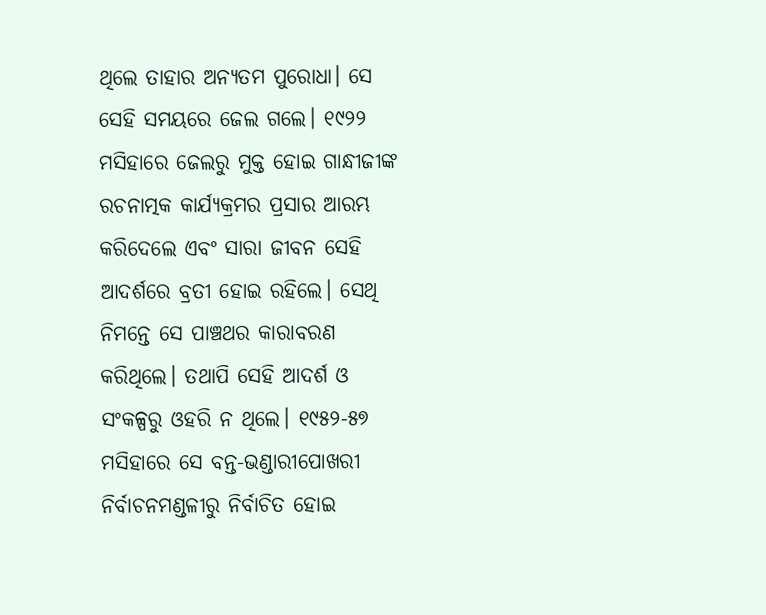ଥିଲେ ତାହାର ଅନ୍ୟତମ ପୁରୋଧା। ସେ ସେହି ସମୟରେ ଜେଲ ଗଲେ। ୧୯୨୨ ମସିହାରେ ଜେଲରୁ ମୁକ୍ତ ହୋଇ ଗାନ୍ଧୀଜୀଙ୍କ ରଚନାତ୍ମକ କାର୍ଯ୍ୟକ୍ରମର ପ୍ରସାର ଆରମ୍ଭ କରିଦେଲେ ଏବଂ ସାରା ଜୀବନ ସେହି ଆଦର୍ଶରେ ବ୍ରତୀ ହୋଇ ରହିଲେ। ସେଥି ନିମନ୍ତେ ସେ ପାଞ୍ଚଥର କାରାବରଣ କରିଥିଲେ। ତଥାପି ସେହି ଆଦର୍ଶ ଓ ସଂକଳ୍ପରୁ ଓହରି ନ ଥିଲେ। ୧୯୫୨-୫୭ ମସିହାରେ ସେ ବନ୍ତ-ଭଣ୍ଡାରୀପୋଖରୀ ନିର୍ବାଚନମଣ୍ଡଳୀରୁ ନିର୍ବାଚିତ ହୋଇ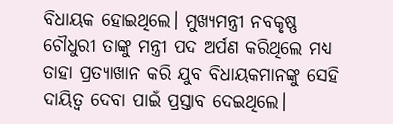ବିଧାୟକ ହୋଇଥିଲେ। ମୁଖ୍ୟମନ୍ତ୍ରୀ ନବକୃଷ୍ଣ ଚୌଧୁରୀ ତାଙ୍କୁ ମନ୍ତ୍ରୀ ପଦ ଅର୍ପଣ କରିଥିଲେ ମଧ୍ୟ ତାହା ପ୍ରତ୍ୟାଖାନ କରି ଯୁବ ବିଧାୟକମାନଙ୍କୁ ସେହି ଦାୟିତ୍ୱ ଦେବା ପାଇଁ ପ୍ରସ୍ତାବ ଦେଇଥିଲେ।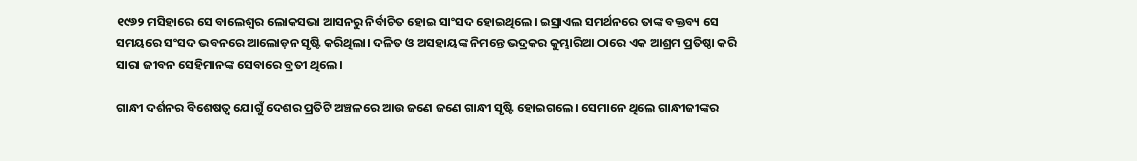୧୯୬୨ ମସିହାରେ ସେ ବାଲେଶ୍ୱର ଲୋକସଭା ଆସନରୁ ନିର୍ବାଚିତ ହୋଇ ସାଂସଦ ହୋଇଥିଲେ। ଇସ୍ରାଏଲ ସମର୍ଥନରେ ତାଙ୍କ ବକ୍ତବ୍ୟ ସେ ସମୟରେ ସଂସଦ ଭବନରେ ଆଲୋଡ଼ନ ସୃଷ୍ଟି କରିଥିଲା। ଦଳିତ ଓ ଅସହାୟଙ୍କ ନିମନ୍ତେ ଭଦ୍ରକର କୁମ୍ଭାରିଆ ଠାରେ ଏକ ଆଶ୍ରମ ପ୍ରତିଷ୍ଠା କରି ସାରା ଜୀବନ ସେହିମାନଙ୍କ ସେବାରେ ବ୍ରତୀ ଥିଲେ।

ଗାନ୍ଧୀ ଦର୍ଶନର ବିଶେଷତ୍ବ ଯୋଗୁଁ ଦେଶର ପ୍ରତିଟି ଅଞ୍ଚଳରେ ଆଉ ଜଣେ ଜଣେ ଗାନ୍ଧୀ ସୃଷ୍ଟି ହୋଇଗଲେ। ସେମାନେ ଥିଲେ ଗାନ୍ଧୀଜୀଙ୍କର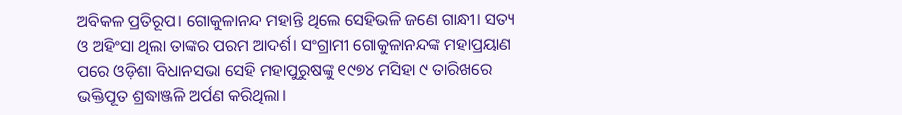ଅବିକଳ ପ୍ରତିରୂପ। ଗୋକୁଳାନନ୍ଦ ମହାନ୍ତି ଥିଲେ ସେହିଭଳି ଜଣେ ଗାନ୍ଧୀ। ସତ୍ୟ ଓ ଅହିଂସା ଥିଲା ତାଙ୍କର ପରମ ଆଦର୍ଶ। ସଂଗ୍ରାମୀ ଗୋକୁଳାନନ୍ଦଙ୍କ ମହାପ୍ରୟାଣ ପରେ ଓଡ଼ିଶା ବିଧାନସଭା ସେହି ମହାପୁରୁଷଙ୍କୁ ୧୯୭୪ ମସିହା ୯ ତାରିଖରେ ଭକ୍ତିପୂତ ଶ୍ରଦ୍ଧାଞ୍ଜଳି ଅର୍ପଣ କରିଥିଲା।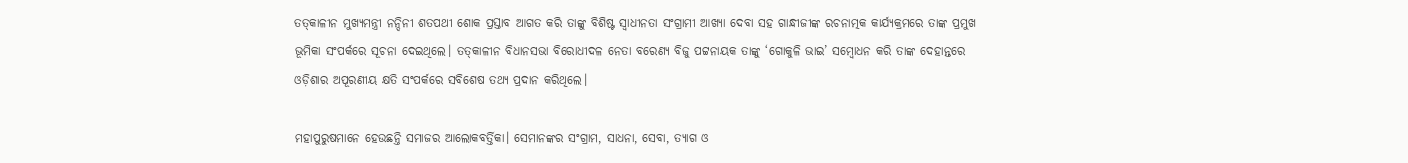ତତ୍‌କାଳୀନ ମୁଖ୍ୟମନ୍ତ୍ରୀ ନନ୍ଦିନୀ ଶତପଥୀ ଶୋକ ପ୍ରସ୍ତାବ ଆଗତ କରି ତାଙ୍କୁ ବିଶିଷ୍ଟ ସ୍ୱାଧୀନତା ସଂଗ୍ରାମୀ ଆଖ୍ୟା ଦେବା ସହ ଗାନ୍ଧୀଜୀଙ୍କ ରଚନାତ୍ମକ କାର୍ଯ୍ୟକ୍ରମରେ ତାଙ୍କ ପ୍ରମୁଖ ଭୂମିକା ସଂପର୍କରେ ସୂଚନା ଦେଇଥିଲେ। ତତ୍‌କାଳୀନ ବିଧାନସଭା ବିରୋଧୀଦଳ ନେତା ବରେଣ୍ୟ ବିଜୁ ପଟ୍ଟନାୟକ ତାଙ୍କୁ ‘ଗୋକୁଳି ଭାଇ’ ସମ୍ବୋଧନ କରି ତାଙ୍କ ଦେହାନ୍ତରେ ଓଡ଼ିଶାର ଅପୂରଣୀୟ କ୍ଷତି ସଂପର୍କରେ ସବିଶେଷ ତଥ୍ୟ ପ୍ରଦାନ କରିଥିଲେ।

ମହାପୁରୁଷମାନେ ହେଉଛନ୍ତି ସମାଜର ଆଲୋକବର୍ତ୍ତିକା। ସେମାନଙ୍କର ସଂଗ୍ରାମ, ସାଧନା, ସେବା, ତ୍ୟାଗ ଓ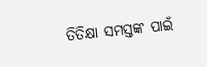ତିତିକ୍ଷା ସମସ୍ତଙ୍କ ପାଇଁ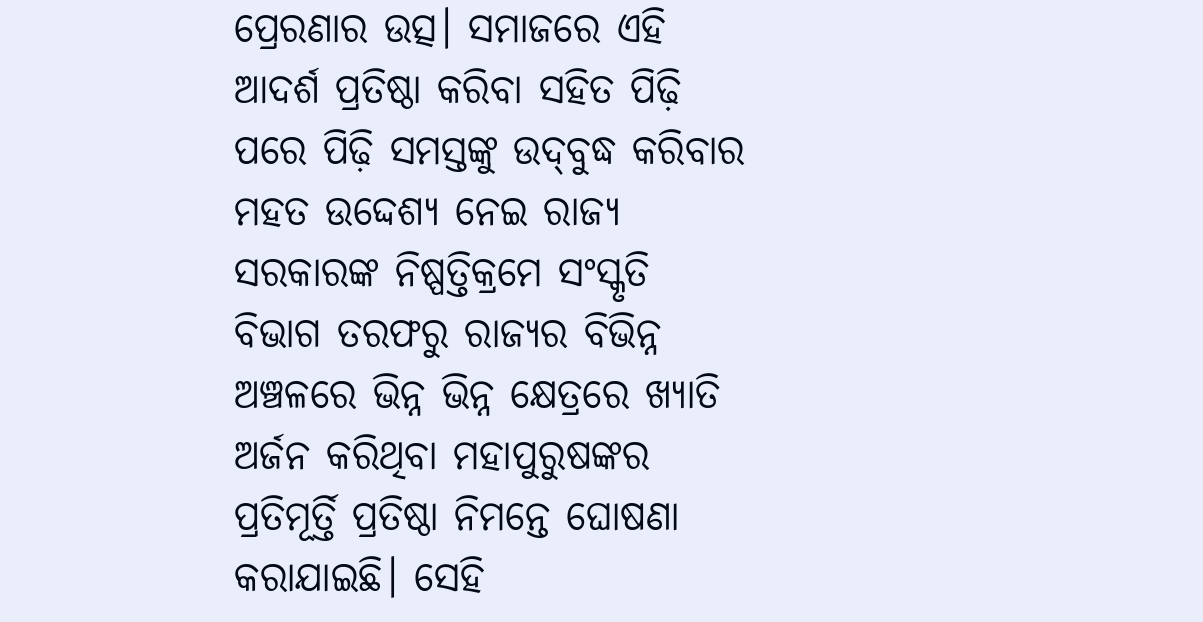ପ୍ରେରଣାର ଉତ୍ସ। ସମାଜରେ ଏହି ଆଦର୍ଶ ପ୍ରତିଷ୍ଠା କରିବା ସହିତ ପିଢ଼ି ପରେ ପିଢ଼ି ସମସ୍ତଙ୍କୁ ଉଦ୍‌ବୁଦ୍ଧ କରିବାର ମହତ ଉଦ୍ଦେଶ୍ୟ ନେଇ ରାଜ୍ୟ ସରକାରଙ୍କ ନିଷ୍ପତ୍ତିକ୍ରମେ ସଂସ୍କୃତି ବିଭାଗ ତରଫରୁ ରାଜ୍ୟର ବିଭିନ୍ନ ଅଞ୍ଚଳରେ ଭିନ୍ନ ଭିନ୍ନ କ୍ଷେତ୍ରରେ ଖ୍ୟାତି ଅର୍ଜନ କରିଥିବା ମହାପୁରୁଷଙ୍କର ପ୍ରତିମୂର୍ତ୍ତି ପ୍ରତିଷ୍ଠା ନିମନ୍ତେ ଘୋଷଣା କରାଯାଇଛି। ସେହି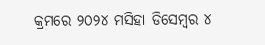କ୍ରମରେ ୨୦୨୪ ମସିହା ଡିସେମ୍ବର ୪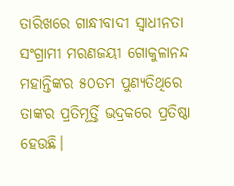ତାରିଖରେ ଗାନ୍ଧୀବାଦୀ ସ୍ୱାଧୀନତା ସଂଗ୍ରାମୀ ମରଣଜୟୀ ଗୋକୁଳାନନ୍ଦ ମହାନ୍ତିଙ୍କର ୫୦ତମ ପୁଣ୍ୟତିଥିରେ ତାଙ୍କର ପ୍ରତିମୂର୍ତ୍ତି ଭଦ୍ରକରେ ପ୍ରତିଷ୍ଠା ହେଉଛି।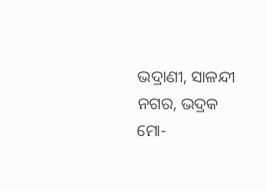ଭଦ୍ରାଣୀ, ସାଳନ୍ଦୀ ନଗର, ଭଦ୍ରକ
ମୋ-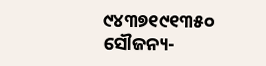୯୪୩୭୧୯୧୩୫୦
ସୌଜନ୍ୟ-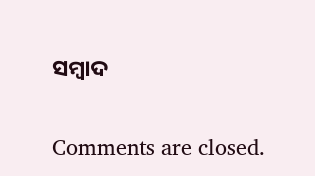ସମ୍ୱାଦ

Comments are closed.